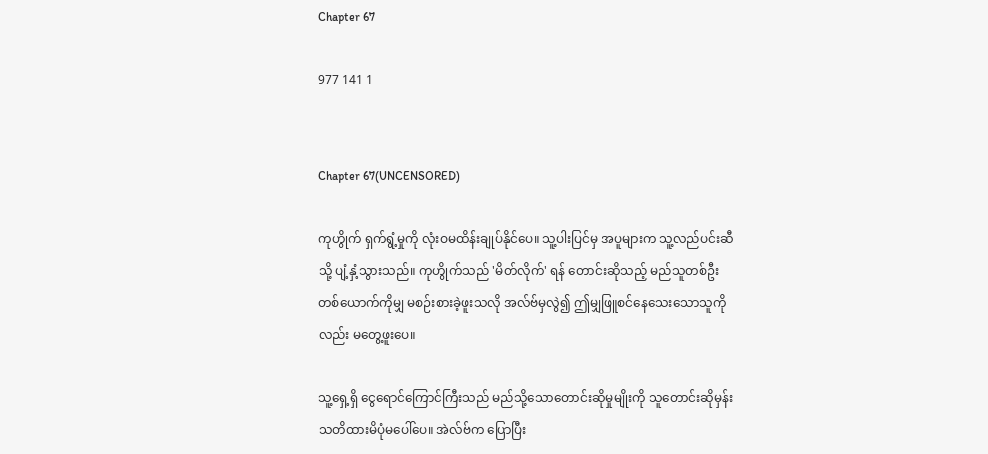Chapter 67

977 141 1


Chapter 67(UNCENSORED)

ကုဟွိုက် ရှက်ရွံ့မှုကို လုံးဝမထိန်းချုပ်နိုင်ပေ။ သူ့ပါးပြင်မှ အပူများက သူ့လည်ပင်းဆီသို့ ပျံ့နှံ့သွားသည်။ ကုဟွိုက်သည် 'မိတ်လိုက်' ရန် တောင်းဆိုသည့် မည်သူတစ်ဦးတစ်ယောက်ကိုမျှ မစဉ်းစားခဲ့ဖူးသလို အလ်ဗ်မှလွဲ၍ ဤမျှဖြူစင်နေသေးသောသူကိုလည်း မတွေ့ဖူးပေ။

သူ့ရှေ့ရှိ ငွေရောင်ကြောင်ကြီးသည် မည်သို့သောတောင်းဆိုမှုမျိုးကို သူတောင်းဆိုမှန်း သတိထားမိပုံမပေါ်ပေ။ အဲလ်ဗ်က ပြောပြီး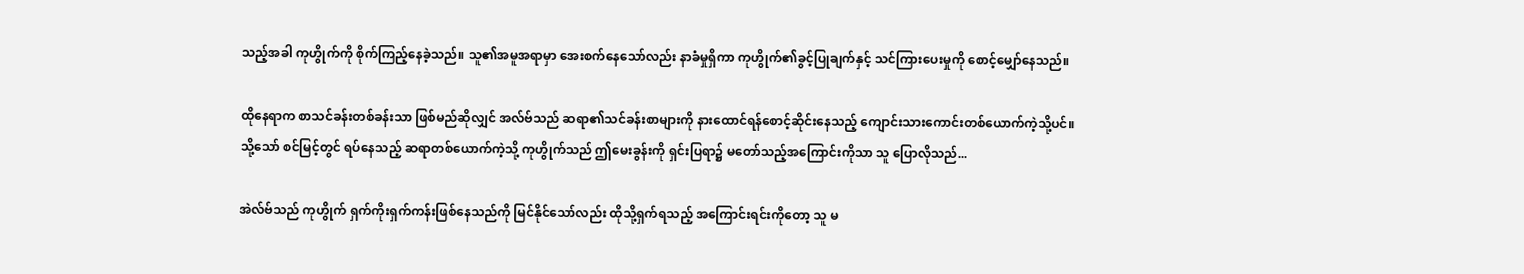သည့်အခါ ကုဟွိုက်ကို စိုက်ကြည့်နေခဲ့သည်။ သူ၏အမူအရာမှာ အေးစက်နေသော်လည်း နာခံမှုရှိကာ ကုဟွိုက်၏ခွင့်ပြုချက်နှင့် သင်ကြားပေးမှုကို စောင့်မျှော်နေသည်။

ထိုနေရာက စာသင်ခန်းတစ်ခန်းသာ ဖြစ်မည်ဆိုလျှင် အလ်ဗ်သည် ဆရာ၏သင်ခန်းစာများကို နားထောင်ရန်စောင့်ဆိုင်းနေသည့် ကျောင်းသားကောင်းတစ်ယောက်ကဲ့သို့ပင်။ သို့သော် စင်မြင့်တွင် ရပ်နေသည့် ဆရာတစ်ယောက်ကဲ့သို့ ကုဟွိုက်သည် ဤမေးခွန်းကို ရှင်းပြရာ၌ မတော်သည့်အကြောင်းကိုသာ သူ ပြောလိုသည်...

အဲလ်ဗ်သည် ကုဟွိုက် ရှက်ကိုးရှက်ကန်းဖြစ်နေသည်ကို မြင်နိုင်သော်လည်း ထိုသို့ရှက်ရသည့် အကြောင်းရင်းကိုတော့ သူ မ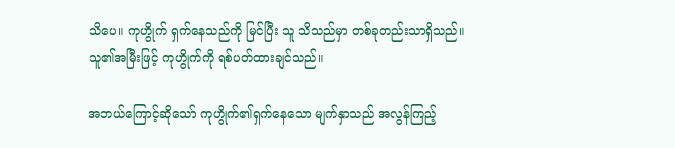သိပေ။ ကုဟွိုက် ရှက်နေသည်ကို မြင်ပြီး သူ သိသည်မှာ တစ်ခုတည်းသာရှိသည်။ သူ၏အမြီးဖြင့် ကုဟွိုက်ကို ရစ်ပတ်ထားချင်သည်။

အဘယ်ကြောင့်ဆိုသော် ကုဟွိုက်၏ရှက်နေသော မျက်နှာသည် အလွန်ကြည့်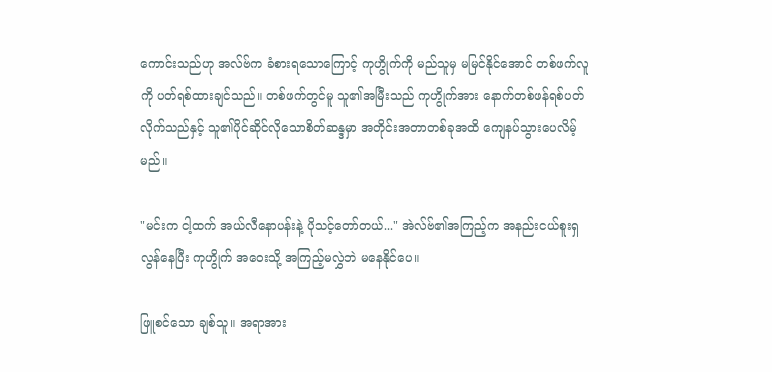ကောင်းသည်ဟု အလ်ဗ်က ခံစားရသောကြောင့် ကုဟွိုက်ကို မည်သူမှ မမြင်နိုင်အောင် တစ်ဖက်လူကို ပတ်ရစ်ထားချင်သည်။ တစ်ဖက်တွင်မူ သူ၏အမြီးသည် ကုဟွိုက်အား နောက်တစ်ဖန်ရစ်ပတ်လိုက်သည်နှင့် သူ၏ပိုင်ဆိုင်လိုသောစိတ်ဆန္ဒမှာ အတိုင်းအတာတစ်ခုအထိ ကျေနပ်သွားပေလိမ့်မည်။

"မင်းက ငါ့ထက် အယ်လီနောပန်းနဲ့ ပိုသင့်တော်တယ်..." အဲလ်ဗ်၏အကြည့်က အနည်းငယ်စူးရှလွန်နေပြီး ကုဟွိုက် အဝေးသို့ အကြည့်မလွှဲဘဲ မနေနိုင်ပေ။

ဖြူစင်သော ချစ်သူ။ အရာအား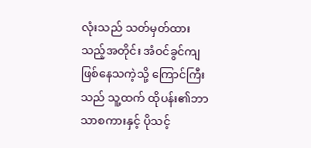လုံးသည် သတ်မှတ်ထားသည့်အတိုင်း အံဝင်ခွင်ကျဖြစ်နေသကဲ့သို့ ကြောင်ကြီးသည် သူ့ထက် ထိုပန်း၏ဘာသာစကားနှင့် ပိုသင့်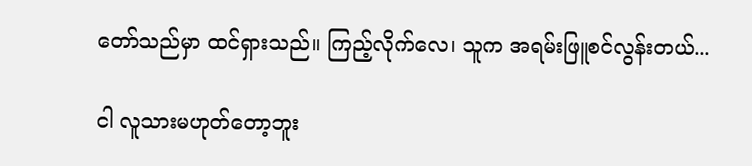တော်သည်မှာ ထင်ရှားသည်။ ကြည့်လိုက်လေ၊ သူက အရမ်းဖြူစင်လွန်းတယ်...

ငါ လူသားမဟုတ်တော့ဘူး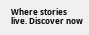Where stories live. Discover now